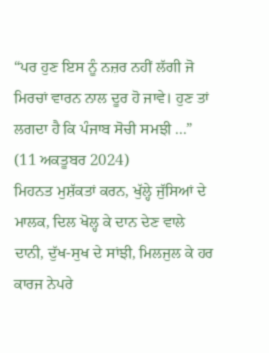“ਪਰ ਹੁਣ ਇਸ ਨੂੰ ਨਜ਼ਰ ਨਹੀਂ ਲੱਗੀ ਜੋ ਮਿਰਚਾਂ ਵਾਰਨ ਨਾਲ ਦੂਰ ਹੋ ਜਾਵੇ। ਹੁਣ ਤਾਂ ਲਗਦਾ ਹੈ ਕਿ ਪੰਜਾਬ ਸੋਚੀ ਸਮਝੀ ...”
(11 ਅਕਤੂਬਰ 2024)
ਮਿਹਨਤ ਮੁਸ਼ੱਕਤਾਂ ਕਰਨ, ਖੁੱਲ੍ਹੇ ਜੁੱਸਿਆਂ ਦੇ ਮਾਲਕ, ਦਿਲ ਖੋਲ੍ਹ ਕੇ ਦਾਨ ਦੇਣ ਵਾਲੇ ਦਾਨੀ, ਦੁੱਖ-ਸੁਖ ਦੇ ਸਾਂਝੀ, ਮਿਲਜੁਲ ਕੇ ਹਰ ਕਾਰਜ ਨੇਪਰੇ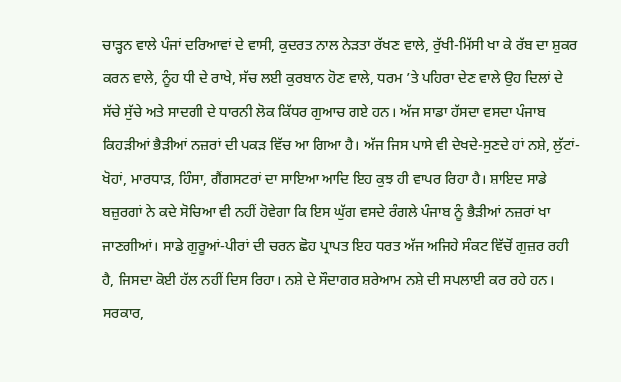ਚਾੜ੍ਹਨ ਵਾਲੇ ਪੰਜਾਂ ਦਰਿਆਵਾਂ ਦੇ ਵਾਸੀ, ਕੁਦਰਤ ਨਾਲ ਨੇੜਤਾ ਰੱਖਣ ਵਾਲੇ, ਰੁੱਖੀ-ਮਿੱਸੀ ਖਾ ਕੇ ਰੱਬ ਦਾ ਸ਼ੁਕਰ ਕਰਨ ਵਾਲੇ, ਨੂੰਹ ਧੀ ਦੇ ਰਾਖੇ, ਸੱਚ ਲਈ ਕੁਰਬਾਨ ਹੋਣ ਵਾਲੇ, ਧਰਮ ’ਤੇ ਪਹਿਰਾ ਦੇਣ ਵਾਲੇ ਉਹ ਦਿਲਾਂ ਦੇ ਸੱਚੇ ਸੁੱਚੇ ਅਤੇ ਸਾਦਗੀ ਦੇ ਧਾਰਨੀ ਲੋਕ ਕਿੱਧਰ ਗੁਆਚ ਗਏ ਹਨ। ਅੱਜ ਸਾਡਾ ਹੱਸਦਾ ਵਸਦਾ ਪੰਜਾਬ ਕਿਹੜੀਆਂ ਭੈੜੀਆਂ ਨਜ਼ਰਾਂ ਦੀ ਪਕੜ ਵਿੱਚ ਆ ਗਿਆ ਹੈ। ਅੱਜ ਜਿਸ ਪਾਸੇ ਵੀ ਦੇਖਦੇ-ਸੁਣਦੇ ਹਾਂ ਨਸ਼ੇ, ਲੁੱਟਾਂ-ਖੋਹਾਂ, ਮਾਰਧਾੜ, ਹਿੰਸਾ, ਗੈਂਗਸਟਰਾਂ ਦਾ ਸਾਇਆ ਆਦਿ ਇਹ ਕੁਝ ਹੀ ਵਾਪਰ ਰਿਹਾ ਹੈ। ਸ਼ਾਇਦ ਸਾਡੇ ਬਜ਼ੁਰਗਾਂ ਨੇ ਕਦੇ ਸੋਚਿਆ ਵੀ ਨਹੀਂ ਹੋਵੇਗਾ ਕਿ ਇਸ ਘੁੱਗ ਵਸਦੇ ਰੰਗਲੇ ਪੰਜਾਬ ਨੂੰ ਭੈੜੀਆਂ ਨਜ਼ਰਾਂ ਖਾ ਜਾਣਗੀਆਂ। ਸਾਡੇ ਗੁਰੂਆਂ-ਪੀਰਾਂ ਦੀ ਚਰਨ ਛੋਹ ਪ੍ਰਾਪਤ ਇਹ ਧਰਤ ਅੱਜ ਅਜਿਹੇ ਸੰਕਟ ਵਿੱਚੋਂ ਗੁਜ਼ਰ ਰਹੀ ਹੈ, ਜਿਸਦਾ ਕੋਈ ਹੱਲ ਨਹੀਂ ਦਿਸ ਰਿਹਾ। ਨਸ਼ੇ ਦੇ ਸੌਦਾਗਰ ਸ਼ਰੇਆਮ ਨਸ਼ੇ ਦੀ ਸਪਲਾਈ ਕਰ ਰਹੇ ਹਨ। ਸਰਕਾਰ,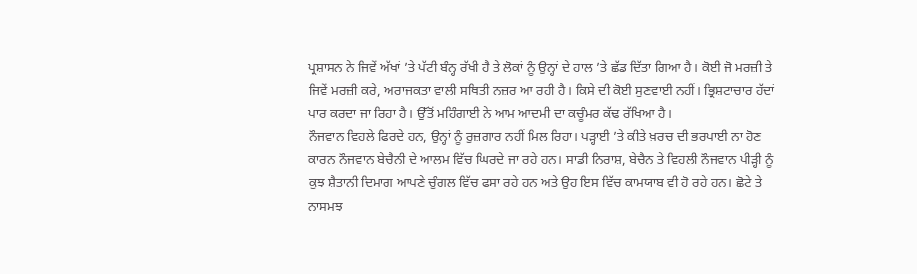ਪ੍ਰਸ਼ਾਸਨ ਨੇ ਜਿਵੇਂ ਅੱਖਾਂ ’ਤੇ ਪੱਟੀ ਬੰਨ੍ਹ ਰੱਖੀ ਹੈ ਤੇ ਲੋਕਾਂ ਨੂੰ ਉਨ੍ਹਾਂ ਦੇ ਹਾਲ ’ਤੇ ਛੱਡ ਦਿੱਤਾ ਗਿਆ ਹੈ। ਕੋਈ ਜੋ ਮਰਜ਼ੀ ਤੇ ਜਿਵੇਂ ਮਰਜ਼ੀ ਕਰੇ, ਅਰਾਜਕਤਾ ਵਾਲੀ ਸਥਿਤੀ ਨਜ਼ਰ ਆ ਰਹੀ ਹੈ। ਕਿਸੇ ਦੀ ਕੋਈ ਸੁਣਵਾਈ ਨਹੀਂ। ਭ੍ਰਿਸ਼ਟਾਚਾਰ ਹੱਦਾਂ ਪਾਰ ਕਰਦਾ ਜਾ ਰਿਹਾ ਹੈ। ਉੱਤੋਂ ਮਹਿੰਗਾਈ ਨੇ ਆਮ ਆਦਮੀ ਦਾ ਕਚੂੰਮਰ ਕੱਢ ਰੱਖਿਆ ਹੈ।
ਨੌਜਵਾਨ ਵਿਹਲੇ ਫਿਰਦੇ ਹਨ, ਉਨ੍ਹਾਂ ਨੂੰ ਰੁਜ਼ਗਾਰ ਨਹੀਂ ਮਿਲ ਰਿਹਾ। ਪੜ੍ਹਾਈ ’ਤੇ ਕੀਤੇ ਖ਼ਰਚ ਦੀ ਭਰਪਾਈ ਨਾ ਹੋਣ ਕਾਰਨ ਨੌਜਵਾਨ ਬੇਚੈਨੀ ਦੇ ਆਲਮ ਵਿੱਚ ਘਿਰਦੇ ਜਾ ਰਹੇ ਹਨ। ਸਾਡੀ ਨਿਰਾਸ਼, ਬੇਚੈਨ ਤੇ ਵਿਹਲੀ ਨੌਜਵਾਨ ਪੀੜ੍ਹੀ ਨੂੰ ਕੁਝ ਸ਼ੈਤਾਨੀ ਦਿਮਾਗ ਆਪਣੇ ਚੁੰਗਲ ਵਿੱਚ ਫਸਾ ਰਹੇ ਹਨ ਅਤੇ ਉਹ ਇਸ ਵਿੱਚ ਕਾਮਯਾਬ ਵੀ ਹੋ ਰਹੇ ਹਨ। ਛੋਟੇ ਤੇ ਨਾਸਮਝ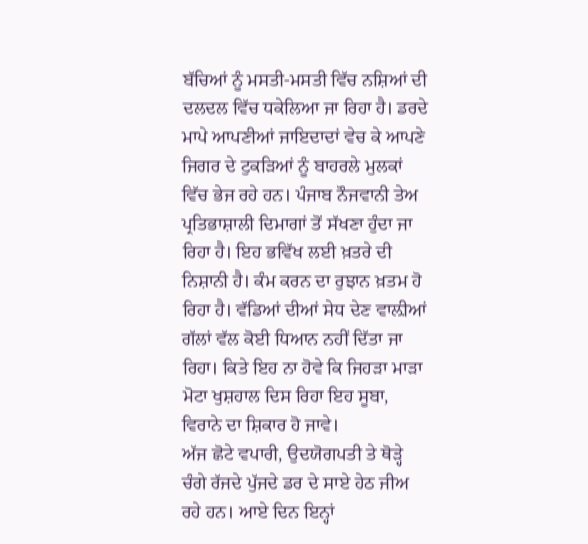ਬੱਚਿਆਂ ਨੂੰ ਮਸਤੀ-ਮਸਤੀ ਵਿੱਚ ਨਸ਼ਿਆਂ ਦੀ ਦਲਦਲ ਵਿੱਚ ਧਕੇਲਿਆ ਜਾ ਰਿਹਾ ਹੈ। ਡਰਦੇ ਮਾਪੇ ਆਪਣੀਆਂ ਜਾਇਦਾਦਾਂ ਵੇਚ ਕੇ ਆਪਣੇ ਜਿਗਰ ਦੇ ਟੁਕੜਿਆਂ ਨੂੰ ਬਾਹਰਲੇ ਮੁਲਕਾਂ ਵਿੱਚ ਭੇਜ ਰਹੇ ਹਨ। ਪੰਜਾਬ ਨੌਜਵਾਨੀ ਤੇਅ ਪ੍ਰਤਿਭਾਸ਼ਾਲੀ ਦਿਮਾਗਾਂ ਤੋਂ ਸੱਖਣਾ ਹੁੰਦਾ ਜਾ ਰਿਹਾ ਹੈ। ਇਹ ਭਵਿੱਖ ਲਈ ਖ਼ਤਰੇ ਦੀ ਨਿਸ਼ਾਨੀ ਹੈ। ਕੰਮ ਕਰਨ ਦਾ ਰੁਝਾਨ ਖ਼ਤਮ ਹੋ ਰਿਹਾ ਹੈ। ਵੱਡਿਆਂ ਦੀਆਂ ਸੇਧ ਦੇਣ ਵਾਲ਼ੀਆਂ ਗੱਲਾਂ ਵੱਲ ਕੋਈ ਧਿਆਨ ਨਹੀਂ ਦਿੱਤਾ ਜਾ ਰਿਹਾ। ਕਿਤੇ ਇਹ ਨਾ ਹੋਵੇ ਕਿ ਜਿਹੜਾ ਮਾੜਾ ਮੋਟਾ ਖੁਸ਼ਹਾਲ ਦਿਸ ਰਿਹਾ ਇਹ ਸੂਬਾ, ਵਿਰਾਨੇ ਦਾ ਸ਼ਿਕਾਰ ਹੋ ਜਾਵੇ।
ਅੱਜ ਛੋਟੇ ਵਪਾਰੀ, ਉਦਯੋਗਪਤੀ ਤੇ ਥੋੜ੍ਹੇ ਚੰਗੇ ਰੱਜਦੇ ਪੁੱਜਦੇ ਡਰ ਦੇ ਸਾਏ ਹੇਠ ਜੀਅ ਰਹੇ ਹਨ। ਆਏ ਦਿਨ ਇਨ੍ਹਾਂ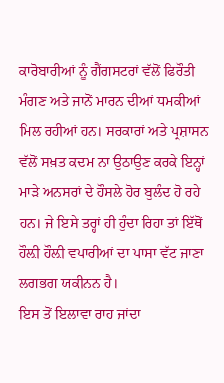ਕਾਰੋਬਾਰੀਆਂ ਨੂੰ ਗੈਂਗਸਟਰਾਂ ਵੱਲੋਂ ਫਿਰੌਤੀ ਮੰਗਣ ਅਤੇ ਜਾਨੋਂ ਮਾਰਨ ਦੀਆਂ ਧਮਕੀਆਂ ਮਿਲ ਰਹੀਆਂ ਹਨ। ਸਰਕਾਰਾਂ ਅਤੇ ਪ੍ਰਸ਼ਾਸਨ ਵੱਲੋਂ ਸਖ਼ਤ ਕਦਮ ਨਾ ਉਠਾਉਣ ਕਰਕੇ ਇਨ੍ਹਾਂ ਮਾੜੇ ਅਨਸਰਾਂ ਦੇ ਹੌਸਲੇ ਹੋਰ ਬੁਲੰਦ ਹੋ ਰਹੇ ਹਨ। ਜੇ ਇਸੇ ਤਰ੍ਹਾਂ ਹੀ ਹੁੰਦਾ ਰਿਹਾ ਤਾਂ ਇੱਥੋਂ ਹੌਲ਼ੀ ਹੌਲ਼ੀ ਵਪਾਰੀਆਂ ਦਾ ਪਾਸਾ ਵੱਟ ਜਾਣਾ ਲਗਭਗ ਯਕੀਨਨ ਹੈ।
ਇਸ ਤੋਂ ਇਲਾਵਾ ਰਾਹ ਜਾਂਦਾ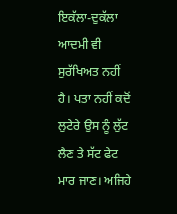ਇਕੱਲਾ-ਦੁਕੱਲਾ ਆਦਮੀ ਵੀ ਸੁਰੱਖਿਅਤ ਨਹੀਂ ਹੈ। ਪਤਾ ਨਹੀਂ ਕਦੋਂ ਲੁਟੇਰੇ ਉਸ ਨੂੰ ਲੁੱਟ ਲੈਣ ਤੇ ਸੱਟ ਫੇਟ ਮਾਰ ਜਾਣ। ਅਜਿਹੇ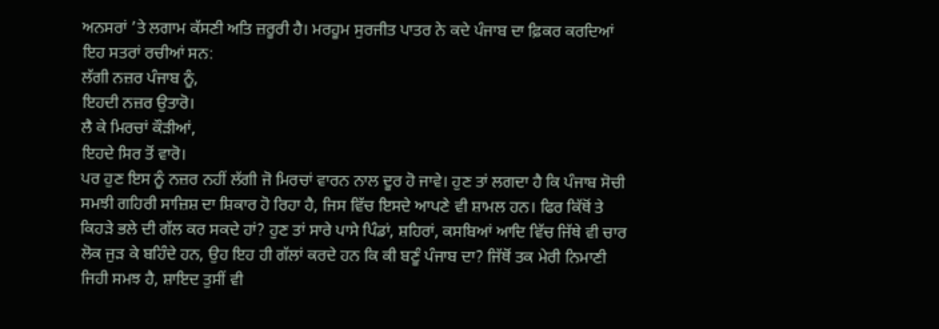ਅਨਸਰਾਂ ’ਤੇ ਲਗਾਮ ਕੱਸਣੀ ਅਤਿ ਜ਼ਰੂਰੀ ਹੈ। ਮਰਹੂਮ ਸੁਰਜੀਤ ਪਾਤਰ ਨੇ ਕਦੇ ਪੰਜਾਬ ਦਾ ਫ਼ਿਕਰ ਕਰਦਿਆਂ ਇਹ ਸਤਰਾਂ ਰਚੀਆਂ ਸਨ:
ਲੱਗੀ ਨਜ਼ਰ ਪੰਜਾਬ ਨੂੰ,
ਇਹਦੀ ਨਜ਼ਰ ਉਤਾਰੋ।
ਲੈ ਕੇ ਮਿਰਚਾਂ ਕੌੜੀਆਂ,
ਇਹਦੇ ਸਿਰ ਤੋਂ ਵਾਰੋ।
ਪਰ ਹੁਣ ਇਸ ਨੂੰ ਨਜ਼ਰ ਨਹੀਂ ਲੱਗੀ ਜੋ ਮਿਰਚਾਂ ਵਾਰਨ ਨਾਲ ਦੂਰ ਹੋ ਜਾਵੇ। ਹੁਣ ਤਾਂ ਲਗਦਾ ਹੈ ਕਿ ਪੰਜਾਬ ਸੋਚੀ ਸਮਝੀ ਗਹਿਰੀ ਸਾਜ਼ਿਸ਼ ਦਾ ਸ਼ਿਕਾਰ ਹੋ ਰਿਹਾ ਹੈ, ਜਿਸ ਵਿੱਚ ਇਸਦੇ ਆਪਣੇ ਵੀ ਸ਼ਾਮਲ ਹਨ। ਫਿਰ ਕਿੱਥੋਂ ਤੇ ਕਿਹੜੇ ਭਲੇ ਦੀ ਗੱਲ ਕਰ ਸਕਦੇ ਹਾਂ? ਹੁਣ ਤਾਂ ਸਾਰੇ ਪਾਸੇ ਪਿੰਡਾਂ, ਸ਼ਹਿਰਾਂ, ਕਸਬਿਆਂ ਆਦਿ ਵਿੱਚ ਜਿੱਥੇ ਵੀ ਚਾਰ ਲੋਕ ਜੁੜ ਕੇ ਬਹਿੰਦੇ ਹਨ, ਉਹ ਇਹ ਹੀ ਗੱਲਾਂ ਕਰਦੇ ਹਨ ਕਿ ਕੀ ਬਣੂੰ ਪੰਜਾਬ ਦਾ? ਜਿੱਥੋਂ ਤਕ ਮੇਰੀ ਨਿਮਾਣੀ ਜਿਹੀ ਸਮਝ ਹੈ, ਸ਼ਾਇਦ ਤੁਸੀਂ ਵੀ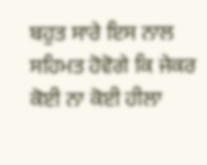ਬਹੁਤ ਸਾਰੇ ਇਸ ਨਾਲ ਸਹਿਮਤ ਹੋਵੋਗੇ ਕਿ ਜੇਕਰ ਕੋਈ ਨਾ ਕੋਈ ਹੀਲਾ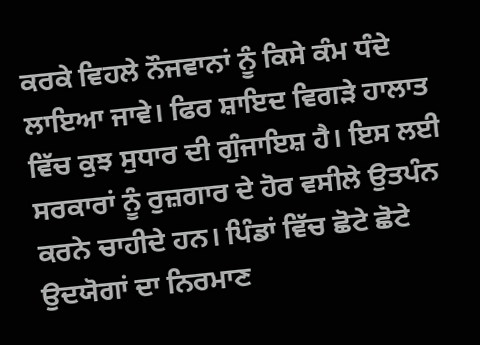ਕਰਕੇ ਵਿਹਲੇ ਨੌਜਵਾਨਾਂ ਨੂੰ ਕਿਸੇ ਕੰਮ ਧੰਦੇ ਲਾਇਆ ਜਾਵੇ। ਫਿਰ ਸ਼ਾਇਦ ਵਿਗੜੇ ਹਾਲਾਤ ਵਿੱਚ ਕੁਝ ਸੁਧਾਰ ਦੀ ਗੁੰਜਾਇਸ਼ ਹੈ। ਇਸ ਲਈ ਸਰਕਾਰਾਂ ਨੂੰ ਰੁਜ਼ਗਾਰ ਦੇ ਹੋਰ ਵਸੀਲੇ ਉਤਪੰਨ ਕਰਨੇ ਚਾਹੀਦੇ ਹਨ। ਪਿੰਡਾਂ ਵਿੱਚ ਛੋਟੇ ਛੋਟੇ ਉਦਯੋਗਾਂ ਦਾ ਨਿਰਮਾਣ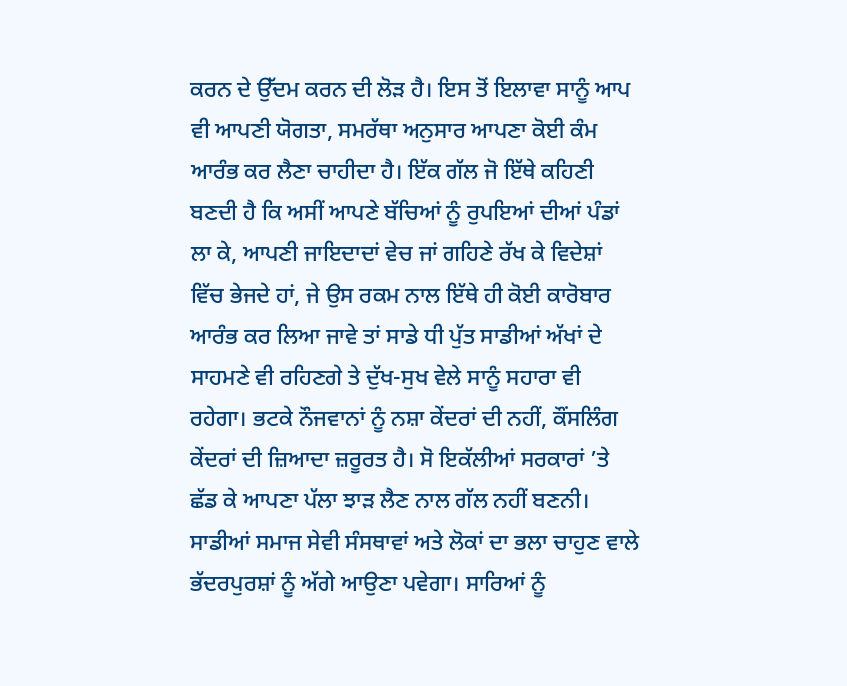ਕਰਨ ਦੇ ਉੱਦਮ ਕਰਨ ਦੀ ਲੋੜ ਹੈ। ਇਸ ਤੋਂ ਇਲਾਵਾ ਸਾਨੂੰ ਆਪ ਵੀ ਆਪਣੀ ਯੋਗਤਾ, ਸਮਰੱਥਾ ਅਨੁਸਾਰ ਆਪਣਾ ਕੋਈ ਕੰਮ ਆਰੰਭ ਕਰ ਲੈਣਾ ਚਾਹੀਦਾ ਹੈ। ਇੱਕ ਗੱਲ ਜੋ ਇੱਥੇ ਕਹਿਣੀ ਬਣਦੀ ਹੈ ਕਿ ਅਸੀਂ ਆਪਣੇ ਬੱਚਿਆਂ ਨੂੰ ਰੁਪਇਆਂ ਦੀਆਂ ਪੰਡਾਂ ਲਾ ਕੇ, ਆਪਣੀ ਜਾਇਦਾਦਾਂ ਵੇਚ ਜਾਂ ਗਹਿਣੇ ਰੱਖ ਕੇ ਵਿਦੇਸ਼ਾਂ ਵਿੱਚ ਭੇਜਦੇ ਹਾਂ, ਜੇ ਉਸ ਰਕਮ ਨਾਲ ਇੱਥੇ ਹੀ ਕੋਈ ਕਾਰੋਬਾਰ ਆਰੰਭ ਕਰ ਲਿਆ ਜਾਵੇ ਤਾਂ ਸਾਡੇ ਧੀ ਪੁੱਤ ਸਾਡੀਆਂ ਅੱਖਾਂ ਦੇ ਸਾਹਮਣੇ ਵੀ ਰਹਿਣਗੇ ਤੇ ਦੁੱਖ-ਸੁਖ ਵੇਲੇ ਸਾਨੂੰ ਸਹਾਰਾ ਵੀ ਰਹੇਗਾ। ਭਟਕੇ ਨੌਜਵਾਨਾਂ ਨੂੰ ਨਸ਼ਾ ਕੇਂਦਰਾਂ ਦੀ ਨਹੀਂ, ਕੌਂਸਲਿੰਗ ਕੇਂਦਰਾਂ ਦੀ ਜ਼ਿਆਦਾ ਜ਼ਰੂਰਤ ਹੈ। ਸੋ ਇਕੱਲੀਆਂ ਸਰਕਾਰਾਂ ’ਤੇ ਛੱਡ ਕੇ ਆਪਣਾ ਪੱਲਾ ਝਾੜ ਲੈਣ ਨਾਲ ਗੱਲ ਨਹੀਂ ਬਣਨੀ। ਸਾਡੀਆਂ ਸਮਾਜ ਸੇਵੀ ਸੰਸਥਾਵਾਂ ਅਤੇ ਲੋਕਾਂ ਦਾ ਭਲਾ ਚਾਹੁਣ ਵਾਲੇ ਭੱਦਰਪੁਰਸ਼ਾਂ ਨੂੰ ਅੱਗੇ ਆਉਣਾ ਪਵੇਗਾ। ਸਾਰਿਆਂ ਨੂੰ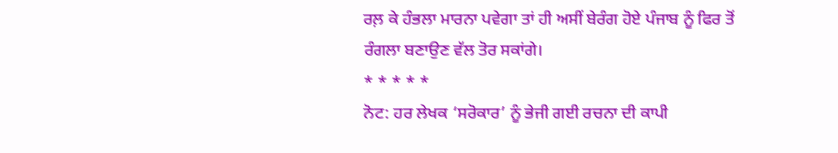ਰਲ਼ ਕੇ ਹੰਭਲਾ ਮਾਰਨਾ ਪਵੇਗਾ ਤਾਂ ਹੀ ਅਸੀਂ ਬੇਰੰਗ ਹੋਏ ਪੰਜਾਬ ਨੂੰ ਫਿਰ ਤੋਂ ਰੰਗਲਾ ਬਣਾਉਣ ਵੱਲ ਤੋਰ ਸਕਾਂਗੇ।
* * * * *
ਨੋਟ: ਹਰ ਲੇਖਕ ‘ਸਰੋਕਾਰ’ ਨੂੰ ਭੇਜੀ ਗਈ ਰਚਨਾ ਦੀ ਕਾਪੀ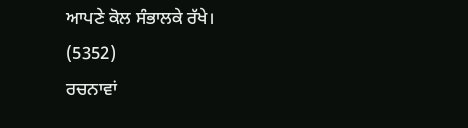ਆਪਣੇ ਕੋਲ ਸੰਭਾਲਕੇ ਰੱਖੇ।
(5352)
ਰਚਨਾਵਾਂ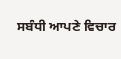ਸਬੰਧੀ ਆਪਣੇ ਵਿਚਾਰ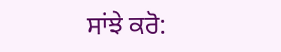ਸਾਂਝੇ ਕਰੋ: